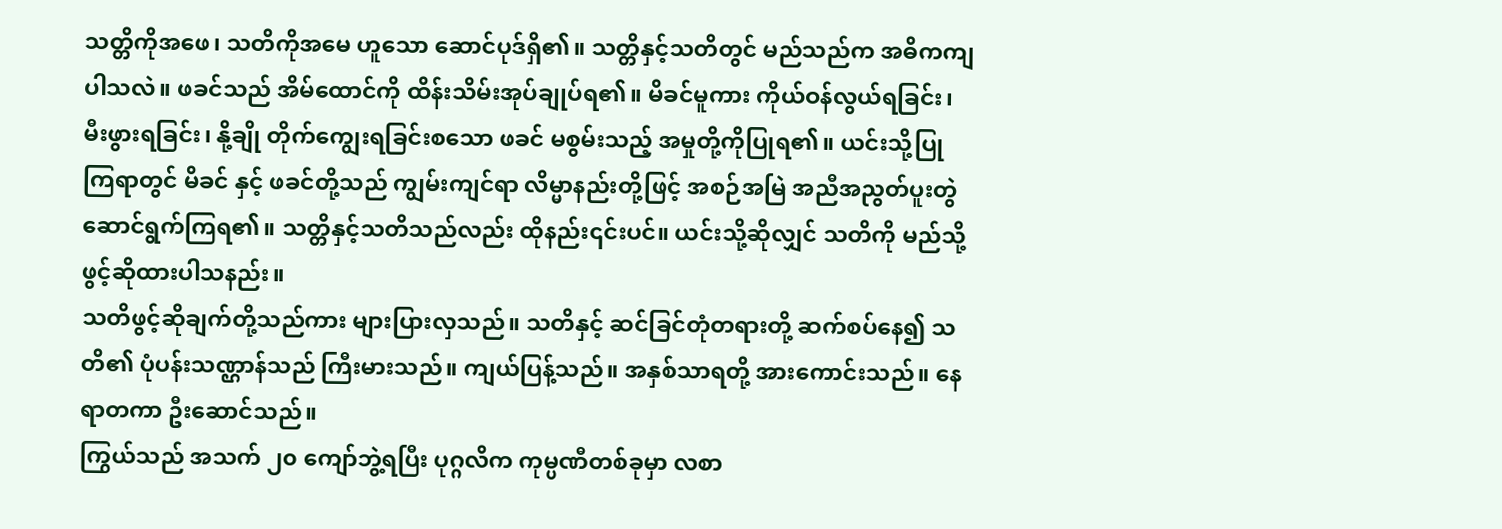သတ္တိကိုအဖေ၊ သတိကိုအမေ ဟူသော ဆောင်ပုဒ်ရှိ၏။ သတ္တိနှင့်သတိတွင် မည်သည်က အဓိကကျပါသလဲ။ ဖခင်သည် အိမ်ထောင်ကို ထိန်းသိမ်းအုပ်ချုပ်ရ၏။ မိခင်မူကား ကိုယ်ဝန်လွယ်ရခြင်း၊ မီးဖွားရခြင်း၊ နို့ချို တိုက်ကျွေးရခြင်းစသော ဖခင် မစွမ်းသည့် အမှုတို့ကိုပြုရ၏။ ယင်းသို့ပြုကြရာတွင် မိခင် နှင့် ဖခင်တို့သည် ကျွမ်းကျင်ရာ လိမ္မာနည်းတို့ဖြင့် အစဉ်အမြဲ အညီအညွတ်ပူးတွဲ ဆောင်ရွက်ကြရ၏။ သတ္တိနှင့်သတိသည်လည်း ထိုနည်း၎င်းပင်။ ယင်းသို့ဆိုလျှင် သတိကို မည်သို့ ဖွင့်ဆိုထားပါသနည်း။
သတိဖွင့်ဆိုချက်တို့သည်ကား များပြားလှသည်။ သတိနှင့် ဆင်ခြင်တုံတရားတို့ ဆက်စပ်နေ၍ သတိ၏ ပုံပန်းသဏ္ဌာန်သည် ကြီးမားသည်။ ကျယ်ပြန့်သည်။ အနှစ်သာရတို့ အားကောင်းသည်။ နေရာတကာ ဦးဆောင်သည်။
ကြွယ်သည် အသက် ၂၀ ကျော်ဘွဲ့ရပြီး ပုဂ္ဂလိက ကုမ္ပဏီတစ်ခုမှာ လစာ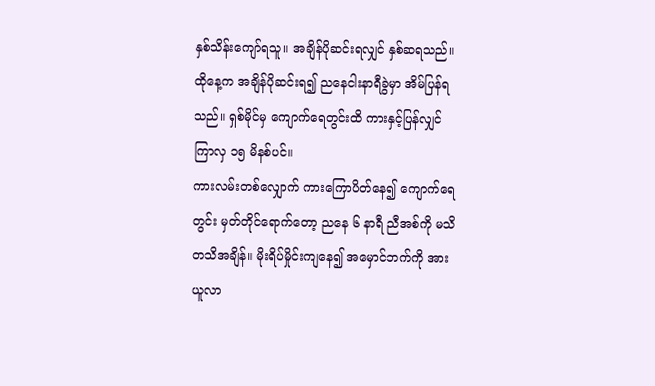နှစ်သိန်းကျော်ရသူ။ အချိန်ပိုဆင်းရလျှင် နှစ်ဆရသည်။ ထိုနေ့က အချိန်ပိုဆင်းရ၍ ညနေငါးနာရီခွဲမှာ အိမ်ပြန်ရသည်။ ရှစ်မိုင်မှ ကျောက်ရေတွင်းထိ ကားနှင့်ပြန်လျှင် ကြာလှ ၁၅ မိနစ်ပင်။
ကားလမ်းတစ်လျှောက် ကားကြောပိတ်နေ၍ ကျောက်ရေတွင်း မှတ်တိုင်ရောက်တော့ ညနေ ၆ နာရီ ညီအစ်ကို မသိတသိအချိန်။ မိုးရိပ်မှိုင်းကျနေ၍ အမှောင်ဘက်ကို အားယူလာ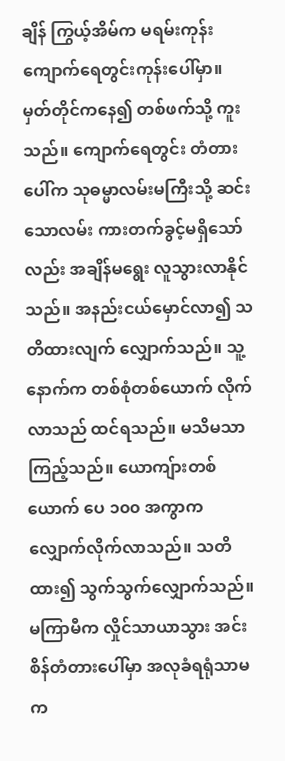ချိန် ကြွယ့်အိမ်က မရမ်းကုန်း ကျောက်ရေတွင်းကုန်းပေါ်မှာ။ မှတ်တိုင်ကနေ၍ တစ်ဖက်သို့ ကူးသည်။ ကျောက်ရေတွင်း တံတားပေါ်က သုဓမ္မာလမ်းမကြီးသို့ ဆင်းသောလမ်း ကားတက်ခွင့်မရှိသော်လည်း အချိန်မရွေး လူသွားလာနိုင်သည်။ အနည်းငယ်မှောင်လာ၍ သတိထားလျက် လျှောက်သည်။ သူ့နောက်က တစ်စုံတစ်ယောက် လိုက်လာသည် ထင်ရသည်။ မသိမသာကြည့်သည်။ ယောကျ်ားတစ်ယောက် ပေ ၁၀၀ အကွာက လျှောက်လိုက်လာသည်။ သတိထား၍ သွက်သွက်လျှောက်သည်။ မကြာမီက လှိုင်သာယာသွား အင်းစိန်တံတားပေါ်မှာ အလုခံရရုံသာမက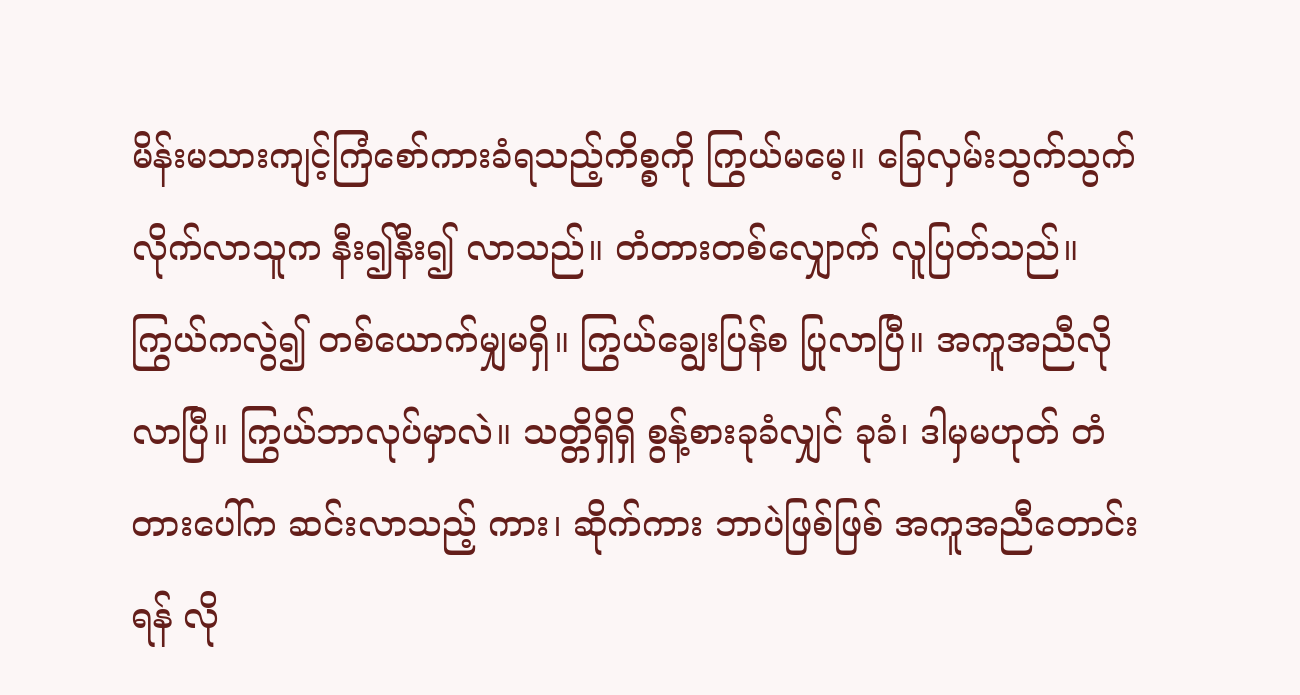မိန်းမသားကျင့်ကြံစော်ကားခံရသည့်ကိစ္စကို ကြွယ်မမေ့။ ခြေလှမ်းသွက်သွက် လိုက်လာသူက နီး၍နီး၍ လာသည်။ တံတားတစ်လျှောက် လူပြတ်သည်။ ကြွယ်ကလွဲ၍ တစ်ယောက်မျှမရှိ။ ကြွယ်ချွေးပြန်စ ပြုလာပြီ။ အကူအညီလိုလာပြီ။ ကြွယ်ဘာလုပ်မှာလဲ။ သတ္တိရှိရှိ စွန့်စားခုခံလျှင် ခုခံ၊ ဒါမှမဟုတ် တံတားပေါ်က ဆင်းလာသည့် ကား၊ ဆိုက်ကား ဘာပဲဖြစ်ဖြစ် အကူအညီတောင်းရန် လို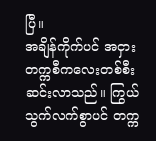ပြီ။
အချိန်ကိုက်ပင် အငှားတက္ကစီကလေးတစ်စီး ဆင်းလာသည်။ ကြွယ်သွက်လက်စွာပင် တက္က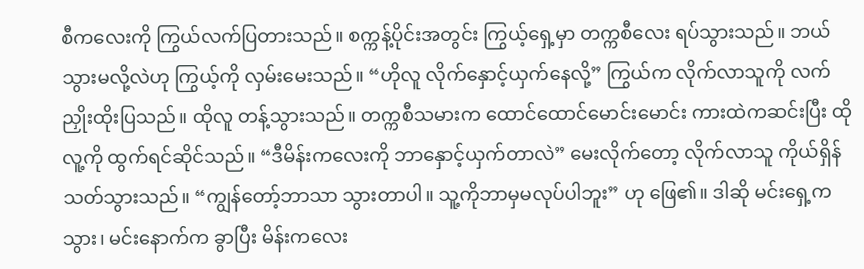စီကလေးကို ကြွယ်လက်ပြတားသည်။ စက္ကန့်ပိုင်းအတွင်း ကြွယ့်ရှေ့မှာ တက္ကစီလေး ရပ်သွားသည်။ ဘယ်သွားမလို့လဲဟု ကြွယ့်ကို လှမ်းမေးသည်။ “ဟိုလူ လိုက်နှောင့်ယှက်နေလို့” ကြွယ်က လိုက်လာသူကို လက်ညှိုးထိုးပြသည်။ ထိုလူ တန့်သွားသည်။ တက္ကစီသမားက ထောင်ထောင်မောင်းမောင်း ကားထဲကဆင်းပြီး ထိုလူ့ကို ထွက်ရင်ဆိုင်သည်။ “ဒီမိန်းကလေးကို ဘာနှောင့်ယှက်တာလဲ” မေးလိုက်တော့ လိုက်လာသူ ကိုယ်ရှိန်သတ်သွားသည်။ “ကျွန်တော့်ဘာသာ သွားတာပါ။ သူ့ကိုဘာမှမလုပ်ပါဘူး” ဟု ဖြေ၏။ ဒါဆို မင်းရှေ့ကသွား၊ မင်းနောက်က ခွာပြီး မိန်းကလေး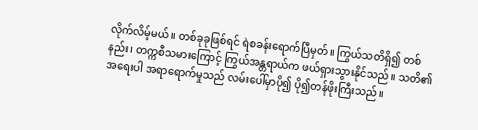လိုက်လိမ့်မယ်။ တစ်ခုခုဖြစ်ရင် ရဲစခန်းရောက်ပြီမှတ်။ ကြွယ်သတိရှိ၍ တစ်နည်း၊ တက္ကစီသမားကြောင့် ကြွယ်အန္တရာယ်က ဖယ်ရှားသွားနိုင်သည်။ သတိ၏ အရေးပါ အရာရောက်မှုသည် လမ်းပေါ်မှာပို၍ ပို၍တန်ဖိုးကြီးသည်။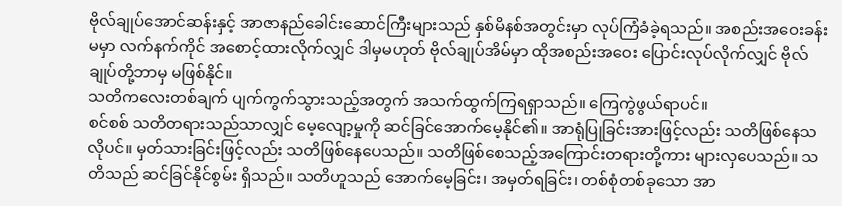ဗိုလ်ချုပ်အောင်ဆန်းနှင့် အာဇာနည်ခေါင်းဆောင်ကြီးများသည် နှစ်မိနစ်အတွင်းမှာ လုပ်ကြံခံခဲ့ရသည်။ အစည်းအဝေးခန်းမမှာ လက်နက်ကိုင် အစောင့်ထားလိုက်လျှင် ဒါမှမဟုတ် ဗိုလ်ချုပ်အိမ်မှာ ထိုအစည်းအဝေး ပြောင်းလုပ်လိုက်လျှင် ဗိုလ်ချုပ်တို့ဘာမှ မဖြစ်နိုင်။
သတိကလေးတစ်ချက် ပျက်ကွက်သွားသည့်အတွက် အသက်ထွက်ကြရရှာသည်။ ကြေကွဲဖွယ်ရာပင်။
စင်စစ် သတိတရားသည်သာလျှင် မေ့လျော့မှုကို ဆင်ခြင်အောက်မေ့နိုင်၏။ အာရုံပြုခြင်းအားဖြင့်လည်း သတိဖြစ်နေသလိုပင်။ မှတ်သားခြင်းဖြင့်လည်း သတိဖြစ်နေပေသည်။ သတိဖြစ်စေသည့်အကြောင်းတရားတို့ကား များလှပေသည်။ သတိသည် ဆင်ခြင်နိုင်စွမ်း ရှိသည်။ သတိဟူသည် အောက်မေ့ခြင်း၊ အမှတ်ရခြင်း၊ တစ်စုံတစ်ခုသော အာ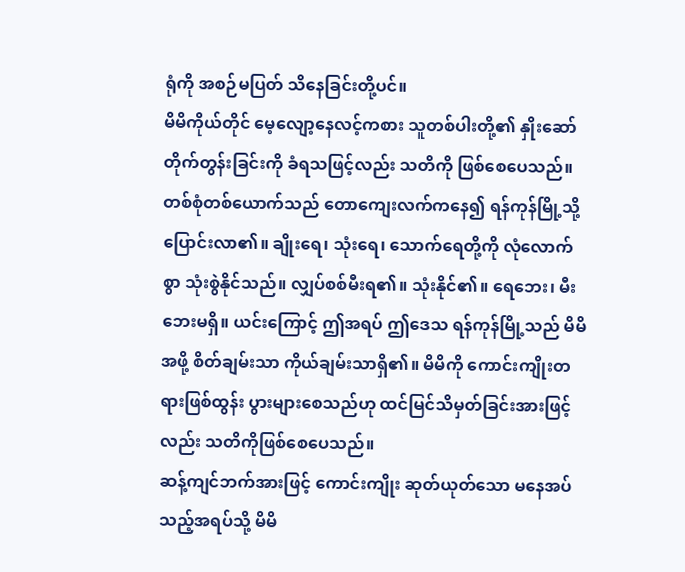ရုံကို အစဉ်မပြတ် သိနေခြင်းတို့ပင်။
မိမိကိုယ်တိုင် မေ့လျော့နေလင့်ကစား သူတစ်ပါးတို့၏ နှိုးဆော်တိုက်တွန်းခြင်းကို ခံရသဖြင့်လည်း သတိကို ဖြစ်စေပေသည်။
တစ်စုံတစ်ယောက်သည် တောကျေးလက်ကနေ၍ ရန်ကုန်မြို့သို့ ပြောင်းလာ၏။ ချိုးရေ၊ သုံးရေ၊ သောက်ရေတို့ကို လုံလောက်စွာ သုံးစွဲနိုင်သည်။ လျှပ်စစ်မီးရ၏။ သုံးနိုင်၏။ ရေဘေး၊ မီးဘေးမရှိ။ ယင်းကြောင့် ဤအရပ် ဤဒေသ ရန်ကုန်မြို့သည် မိမိအဖို့ စိတ်ချမ်းသာ ကိုယ်ချမ်းသာရှိ၏။ မိမိကို ကောင်းကျိုးတရားဖြစ်ထွန်း ပွားများစေသည်ဟု ထင်မြင်သိမှတ်ခြင်းအားဖြင့်လည်း သတိကိုဖြစ်စေပေသည်။
ဆန့်ကျင်ဘက်အားဖြင့် ကောင်းကျိုး ဆုတ်ယုတ်သော မနေအပ်သည့်အရပ်သို့ မိမိ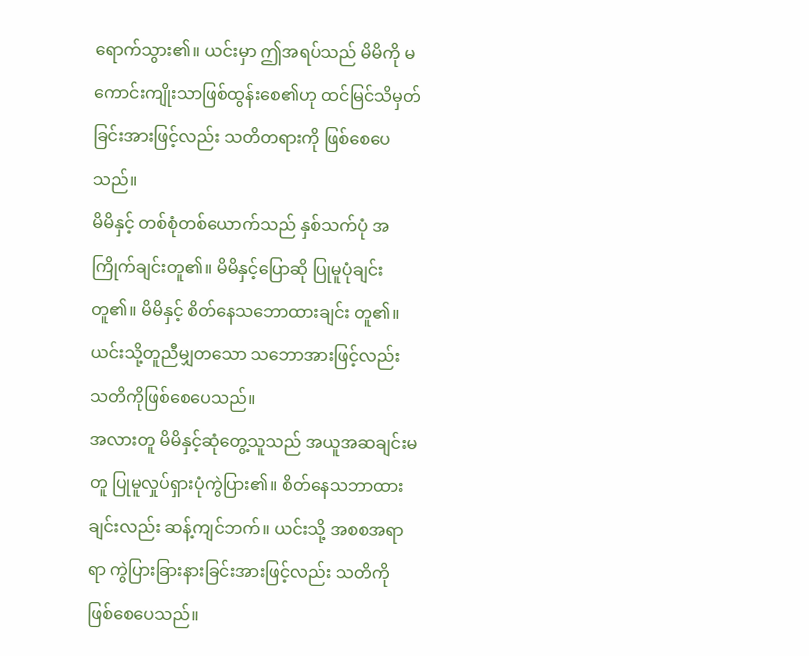ရောက်သွား၏။ ယင်းမှာ ဤအရပ်သည် မိမိကို မကောင်းကျိုးသာဖြစ်ထွန်းစေ၏ဟု ထင်မြင်သိမှတ်ခြင်းအားဖြင့်လည်း သတိတရားကို ဖြစ်စေပေသည်။
မိမိနှင့် တစ်စုံတစ်ယောက်သည် နှစ်သက်ပုံ အကြိုက်ချင်းတူ၏။ မိမိနှင့်ပြောဆို ပြုမူပုံချင်းတူ၏။ မိမိနှင့် စိတ်နေသဘောထားချင်း တူ၏။ ယင်းသို့တူညီမျှတသော သဘောအားဖြင့်လည်း သတိကိုဖြစ်စေပေသည်။
အလားတူ မိမိနှင့်ဆုံတွေ့သူသည် အယူအဆချင်းမတူ ပြုမူလှုပ်ရှားပုံကွဲပြား၏။ စိတ်နေသဘာထားချင်းလည်း ဆန့်ကျင်ဘက်။ ယင်းသို့ အစစအရာရာ ကွဲပြားခြားနားခြင်းအားဖြင့်လည်း သတိကို ဖြစ်စေပေသည်။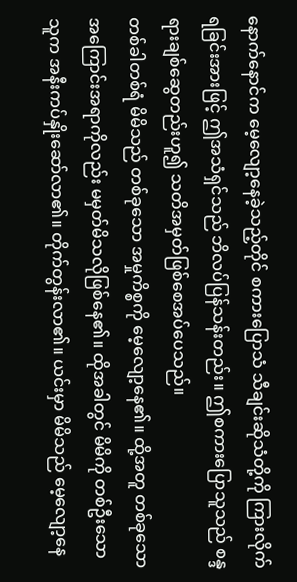နောက်နောင်က မေ့လျော့နေခဲ့သည့်တိုင် စကားပြောသံ သီချင်းဆိုသံတို့ကို ကြားလိုက်ရခြင်းအားဖြင့် ဤအသံရှင်သည် ဘိလပ်ပြန်သန်းတည်း။ ဤစကားပြောသူသည် စန္ဒရားချစ်ဆွေတည်းဟူ၍ သတိအမှတ်ဖြစ်စေအပ်ပေသည်။
တစ်ခါတစ်ရံ မိမိသည် တစ်ခုသော အမှုကိစ္စကို မေ့လျော့နေ၏။ ထို့အတူ တစ်ခုသော အကြောင်းအရာကိုလည်း မမှတ်မိသလိုဖြစ်နေ၏။ ထိုအခါတွင် မိမိကို တစ်ဦးသောသူက အနီးကပ်နှိုးဆော်လာ၏။ တိုက်တွန်းလာ၏။ ယင်းမှာ မိမိသည် မေ့လျော့နေ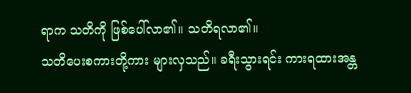ရာက သတိကို ဖြစ်ပေါ်လာ၏။ သတိရလာ၏။
သတိပေးစကားတို့ကား များလှသည်။ ခရီးသွားရင်း ကားရထားအန္တ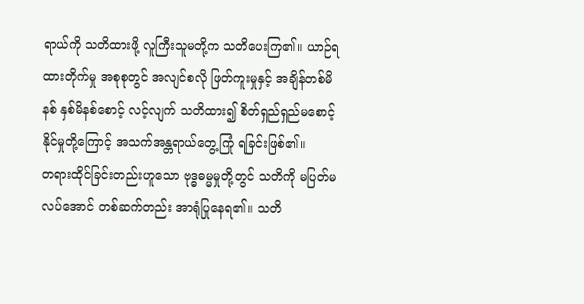ရာယ်ကို သတိထားဖို့ လူကြီးသူမတို့က သတိပေးကြ၏။ ယာဉ်ရထားတိုက်မှု အစုစုတွင် အလျင်စလို ဖြတ်ကူးမှုနှင့် အချိန်တစ်မိနစ် နှစ်မိနစ်စောင့် လင့်လျက် သတိထား၍ စိတ်ရှည်ရှည်မစောင့်နိုင်မှုတို့ကြောင့် အသက်အန္တရာယ်တွေ့ကြုံ ရခြင်းဖြစ်၏။
တရားထိုင်ခြင်းတည်းဟူသော ဗုဒ္ဓဓမ္မမှုတို့တွင် သတိကို မပြတ်မလပ်အောင် တစ်ဆက်တည်း အာရုံပြုနေရ၏။ သတိ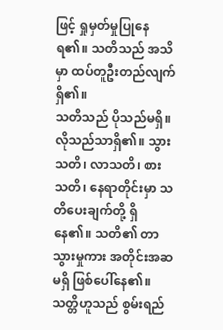ဖြင့် ရှုမှတ်မှုပြုနေရ၏။ သတိသည် အသိမှာ ထပ်တူဦးတည်လျက်ရှိ၏။
သတိသည် ပိုသည်မရှိ။ လိုသည်သာရှိ၏။ သွားသတိ၊ လာသတိ၊ စားသတိ၊ နေရာတိုင်းမှာ သတိပေးချက်တို့ ရှိနေ၏။ သတိ၏ တာသွားမှုကား အတိုင်းအဆမရှိ ဖြစ်ပေါ်နေ၏။
သတ္တိဟူသည် စွမ်းရည်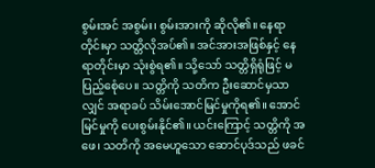စွမ်းအင် အစွမ်း၊ စွမ်းအားကို ဆိုလို၏။ နေရာတိုင်းမှာ သတ္တိလိုအပ်၏။ အင်အားအဖြစ်နှင့် နေရာတိုင်းမှာ သုံးစွဲရ၏။ သို့သော် သတ္တိရှိရုံဖြင့် မပြည့်စေုံပေ။ သတ္တိကို သတိက ဦးဆောင်မှသာလျှင် အရာခပ် သိမ်းအောင်မြင်မှုကိုရ၏။ အောင်မြင်မှုကို ပေးစွမ်းနိုင်၏။ ယင်းကြောင့် သတ္တိကို အဖေ၊ သတိကို အမေဟူသော ဆောင်ပုဒ်သည် ဖခင်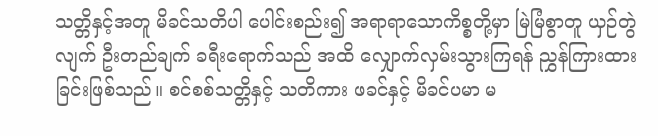သတ္တိနှင့်အတူ မိခင်သတိပါ ပေါင်းစည်း၍ အရာရာသောကိစ္စတို့မှာ မြဲမြံစွာတူ ယှဉ်တွဲလျက် ဦးတည်ချက် ခရီးရောက်သည် အထိ လျှောက်လှမ်းသွားကြရန် ညွှန်ကြားထားခြင်းဖြစ်သည်။ စင်စစ်သတ္တိနှင့် သတိကား ဖခင်နှင့် မိခင်ပမာ မ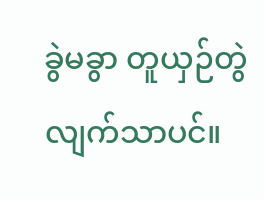ခွဲမခွာ တူယှဉ်တွဲလျက်သာပင်။